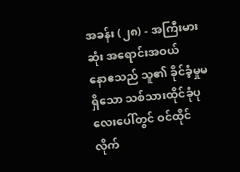အခန်း (၂၈) - အကြီးမားဆုံး အရောင်းအဝယ်
နောဧသည် သူ၏ ခိုင်ခံ့မှုမရှိသော သစ်သားထိုင်ခုံပုလေးပေါ်တွင် ဝင်ထိုင်လိုက်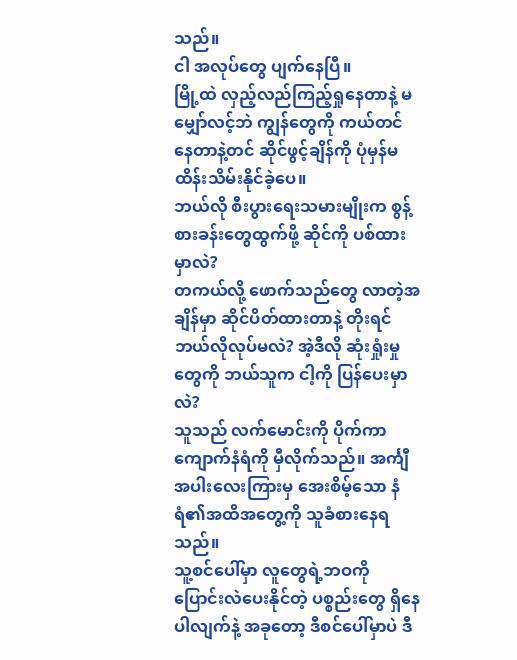သည်။
ငါ အလုပ်တွေ ပျက်နေပြီ။
မြို့ထဲ လှည့်လည်ကြည့်ရှုနေတာနဲ့ မမျှော်လင့်ဘဲ ကျွန်တွေကို ကယ်တင်နေတာနဲ့တင် ဆိုင်ဖွင့်ချိန်ကို ပုံမှန်မထိန်းသိမ်းနိုင်ခဲ့ပေ။
ဘယ်လို စီးပွားရေးသမားမျိုးက စွန့်စားခန်းတွေထွက်ဖို့ ဆိုင်ကို ပစ်ထားမှာလဲ?
တကယ်လို့ ဖောက်သည်တွေ လာတဲ့အချိန်မှာ ဆိုင်ပိတ်ထားတာနဲ့ တိုးရင် ဘယ်လိုလုပ်မလဲ? အဲ့ဒီလို ဆုံးရှုံးမှုတွေကို ဘယ်သူက ငါ့ကို ပြန်ပေးမှာလဲ?
သူသည် လက်မောင်းကို ပိုက်ကာ ကျောက်နံရံကို မှီလိုက်သည်။ အင်္ကျီအပါးလေးကြားမှ အေးစိမ့်သော နံရံ၏အထိအတွေ့ကို သူခံစားနေရသည်။
သူ့စင်ပေါ်မှာ လူတွေရဲ့ဘဝကို ပြောင်းလဲပေးနိုင်တဲ့ ပစ္စည်းတွေ ရှိနေပါလျက်နဲ့ အခုတော့ ဒီစင်ပေါ်မှာပဲ ဒီ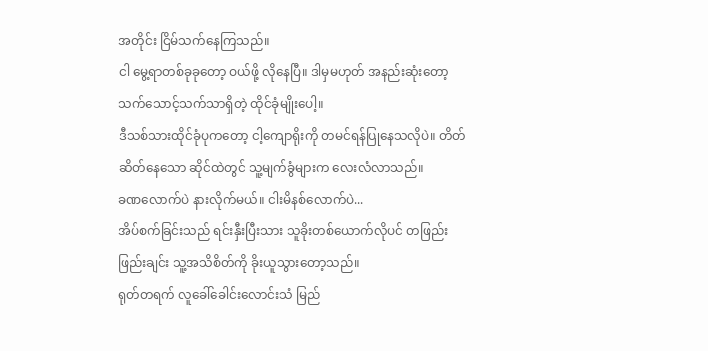အတိုင်း ငြိမ်သက်နေကြသည်။
ငါ မွေ့ရာတစ်ခုခုတော့ ဝယ်ဖို့ လိုနေပြီ။ ဒါမှမဟုတ် အနည်းဆုံးတော့ သက်သောင့်သက်သာရှိတဲ့ ထိုင်ခုံမျိုးပေါ့။
ဒီသစ်သားထိုင်ခုံပုကတော့ ငါ့ကျောရိုးကို တမင်ရန်ပြုနေသလိုပဲ။ တိတ်ဆိတ်နေသော ဆိုင်ထဲတွင် သူ့မျက်ခွံများက လေးလံလာသည်။
ခဏလောက်ပဲ နားလိုက်မယ်။ ငါးမိနစ်လောက်ပဲ...
အိပ်စက်ခြင်းသည် ရင်းနှီးပြီးသား သူခိုးတစ်ယောက်လိုပင် တဖြည်းဖြည်းချင်း သူ့အသိစိတ်ကို ခိုးယူသွားတော့သည်။
ရုတ်တရက် လူခေါ်ခေါင်းလောင်းသံ မြည်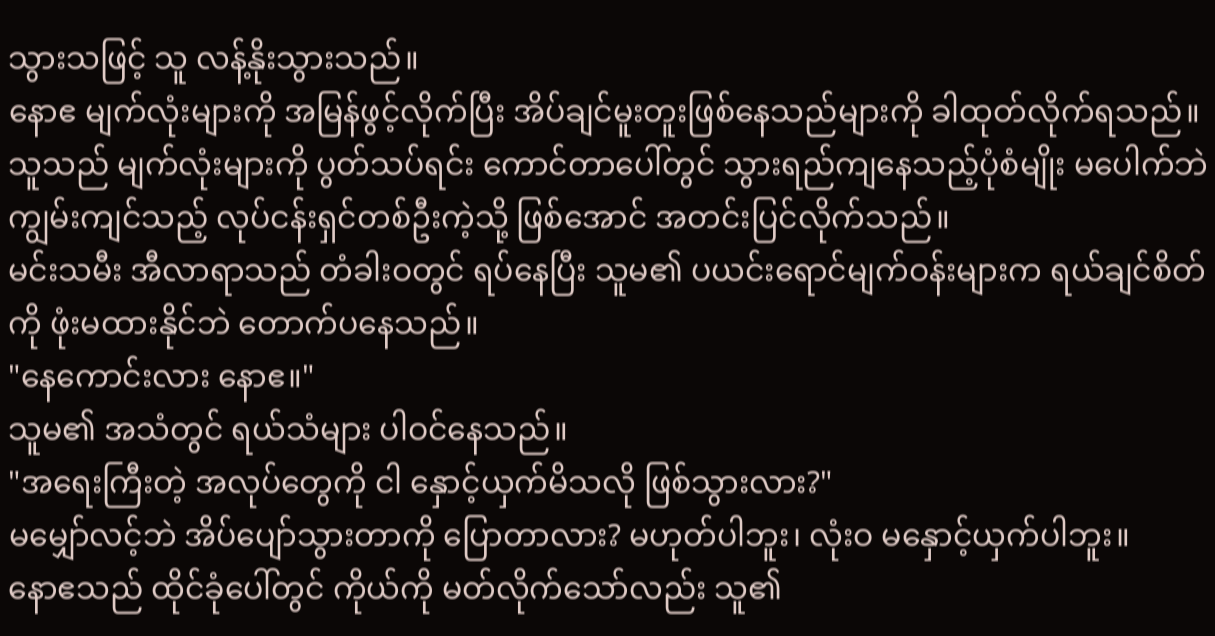သွားသဖြင့် သူ လန့်နိုးသွားသည်။
နောဧ မျက်လုံးများကို အမြန်ဖွင့်လိုက်ပြီး အိပ်ချင်မူးတူးဖြစ်နေသည်များကို ခါထုတ်လိုက်ရသည်။
သူသည် မျက်လုံးများကို ပွတ်သပ်ရင်း ကောင်တာပေါ်တွင် သွားရည်ကျနေသည့်ပုံစံမျိုး မပေါက်ဘဲ ကျွမ်းကျင်သည့် လုပ်ငန်းရှင်တစ်ဦးကဲ့သို့ ဖြစ်အောင် အတင်းပြင်လိုက်သည်။
မင်းသမီး အီလာရာသည် တံခါးဝတွင် ရပ်နေပြီး သူမ၏ ပယင်းရောင်မျက်ဝန်းများက ရယ်ချင်စိတ်ကို ဖုံးမထားနိုင်ဘဲ တောက်ပနေသည်။
"နေကောင်းလား နောဧ။"
သူမ၏ အသံတွင် ရယ်သံများ ပါဝင်နေသည်။
"အရေးကြီးတဲ့ အလုပ်တွေကို ငါ နှောင့်ယှက်မိသလို ဖြစ်သွားလား?"
မမျှော်လင့်ဘဲ အိပ်ပျော်သွားတာကို ပြောတာလား? မဟုတ်ပါဘူး၊ လုံးဝ မနှောင့်ယှက်ပါဘူး။
နောဧသည် ထိုင်ခုံပေါ်တွင် ကိုယ်ကို မတ်လိုက်သော်လည်း သူ၏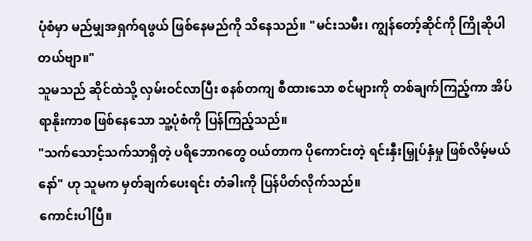ပုံစံမှာ မည်မျှအရှက်ရဖွယ် ဖြစ်နေမည်ကို သိနေသည်။ "မင်းသမီး၊ ကျွန်တော့်ဆိုင်ကို ကြိုဆိုပါတယ်ဗျာ။"
သူမသည် ဆိုင်ထဲသို့ လှမ်းဝင်လာပြီး စနစ်တကျ စီထားသော စင်များကို တစ်ချက်ကြည့်ကာ အိပ်ရာနိုးကာစ ဖြစ်နေသော သူ့ပုံစံကို ပြန်ကြည့်သည်။
"သက်သောင့်သက်သာရှိတဲ့ ပရိဘောဂတွေ ဝယ်တာက ပိုကောင်းတဲ့ ရင်းနှီးမြှုပ်နှံမှု ဖြစ်လိမ့်မယ်နော်" ဟု သူမက မှတ်ချက်ပေးရင်း တံခါးကို ပြန်ပိတ်လိုက်သည်။
ကောင်းပါပြီ။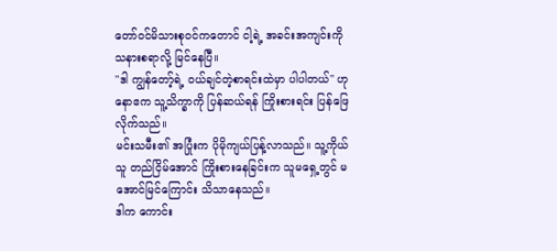တော်ဝင်မိသားစုဝင်ကတောင် ငါ့ရဲ့ အခင်းအကျင်းကို သနားစရာလို့ မြင်နေပြီ။
"ဒါ ကျွန်တော့်ရဲ့ ဝယ်ချင်တဲ့စာရင်းထဲမှာ ပါပါတယ်" ဟု နောဧက သူ့သိက္ခာကို ပြန်ဆယ်ရန် ကြိုးစားရင်း ပြန်ဖြေလိုက်သည်။
မင်းသမီး၏ အပြုံးက ပိုမိုကျယ်ပြန့်လာသည်။ သူ့ကိုယ်သူ တည်ငြိမ်အောင် ကြိုးစားနေခြင်းက သူမရှေ့တွင် မအောင်မြင်ကြောင်း သိသာနေသည်။
ဒါက ကောင်း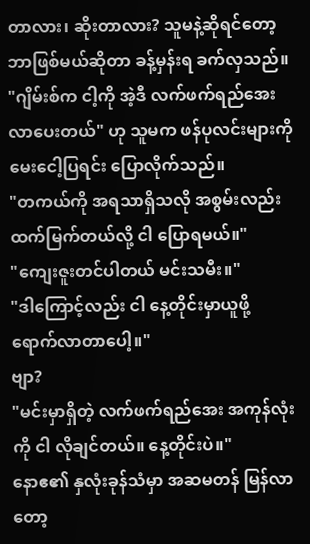တာလား၊ ဆိုးတာလား? သူမနဲ့ဆိုရင်တော့ ဘာဖြစ်မယ်ဆိုတာ ခန့်မှန်းရ ခက်လှသည်။
"ဂျိမ်းစ်က ငါ့ကို အဲ့ဒီ လက်ဖက်ရည်အေး လာပေးတယ်" ဟု သူမက ဖန်ပုလင်းများကို မေးငေါ့ပြရင်း ပြောလိုက်သည်။
"တကယ်ကို အရသာရှိသလို အစွမ်းလည်း ထက်မြက်တယ်လို့ ငါ ပြောရမယ်။"
"ကျေးဇူးတင်ပါတယ် မင်းသမီး။"
"ဒါကြောင့်လည်း ငါ နေ့တိုင်းမှာယူဖို့ ရောက်လာတာပေါ့။"
ဗျာ?
"မင်းမှာရှိတဲ့ လက်ဖက်ရည်အေး အကုန်လုံးကို ငါ လိုချင်တယ်။ နေ့တိုင်းပဲ။"
နောဧ၏ နှလုံးခုန်သံမှာ အဆမတန် မြန်လာတော့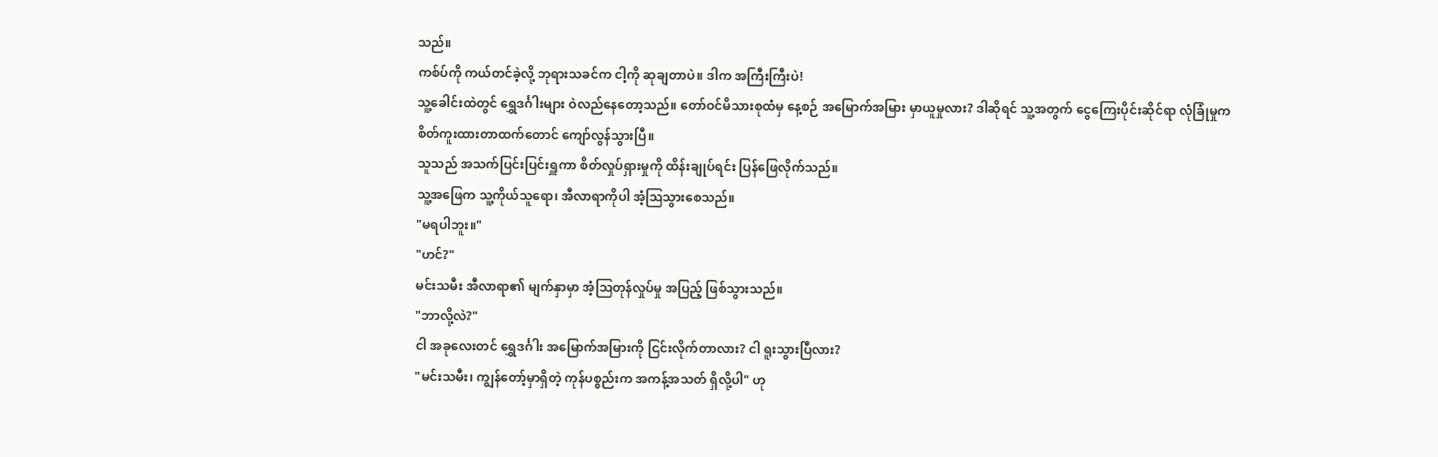သည်။
ကစ်ပ်ကို ကယ်တင်ခဲ့လို့ ဘုရားသခင်က ငါ့ကို ဆုချတာပဲ။ ဒါက အကြီးကြီးပဲ!
သူ့ခေါင်းထဲတွင် ရွှေဒင်္ဂါးများ ဝဲလည်နေတော့သည်။ တော်ဝင်မိသားစုထံမှ နေ့စဉ် အမြောက်အမြား မှာယူမှုလား? ဒါဆိုရင် သူ့အတွက် ငွေကြေးပိုင်းဆိုင်ရာ လုံခြုံမှုက စိတ်ကူးထားတာထက်တောင် ကျော်လွန်သွားပြီ။
သူသည် အသက်ပြင်းပြင်းရှူကာ စိတ်လှုပ်ရှားမှုကို ထိန်းချုပ်ရင်း ပြန်ဖြေလိုက်သည်။
သူ့အဖြေက သူ့ကိုယ်သူရော၊ အီလာရာကိုပါ အံ့ဩသွားစေသည်။
"မရပါဘူး။"
"ဟင်?"
မင်းသမီး အီလာရာ၏ မျက်နှာမှာ အံ့ဩတုန်လှုပ်မှု အပြည့် ဖြစ်သွားသည်။
"ဘာလို့လဲ?"
ငါ အခုလေးတင် ရွှေဒင်္ဂါး အမြောက်အမြားကို ငြင်းလိုက်တာလား? ငါ ရူးသွားပြီလား?
"မင်းသမီး၊ ကျွန်တော့်မှာရှိတဲ့ ကုန်ပစ္စည်းက အကန့်အသတ် ရှိလို့ပါ" ဟု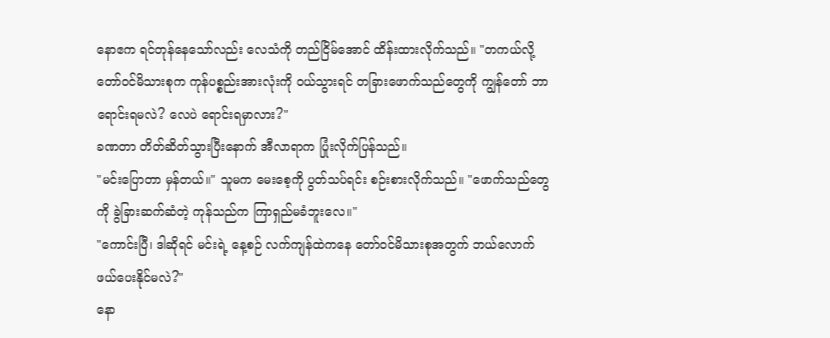နောဧက ရင်တုန်နေသော်လည်း လေသံကို တည်ငြိမ်အောင် ထိန်းထားလိုက်သည်။ "တကယ်လို့ တော်ဝင်မိသားစုက ကုန်ပစ္စည်းအားလုံးကို ဝယ်သွားရင် တခြားဖောက်သည်တွေကို ကျွန်တော် ဘာရောင်းရမလဲ? လေပဲ ရောင်းရမှာလား?"
ခဏတာ တိတ်ဆိတ်သွားပြီးနောက် အီလာရာက ပြုံးလိုက်ပြန်သည်။
"မင်းပြောတာ မှန်တယ်။" သူမက မေးစေ့ကို ပွတ်သပ်ရင်း စဉ်းစားလိုက်သည်။ "ဖောက်သည်တွေကို ခွဲခြားဆက်ဆံတဲ့ ကုန်သည်က ကြာရှည်မခံဘူးလေ။"
"ကောင်းပြီ၊ ဒါဆိုရင် မင်းရဲ့ နေ့စဉ် လက်ကျန်ထဲကနေ တော်ဝင်မိသားစုအတွက် ဘယ်လောက် ဖယ်ပေးနိုင်မလဲ?"
နော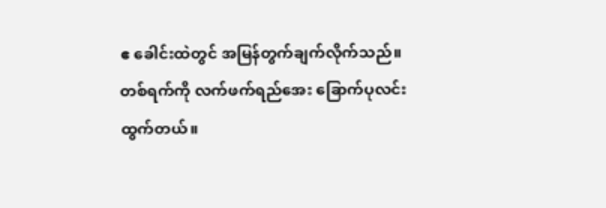ဧ ခေါင်းထဲတွင် အမြန်တွက်ချက်လိုက်သည်။
တစ်ရက်ကို လက်ဖက်ရည်အေး ခြောက်ပုလင်း ထွက်တယ်။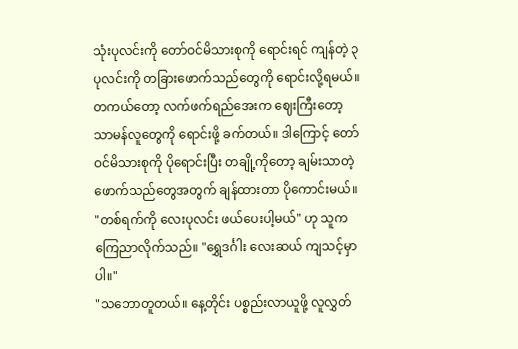သုံးပုလင်းကို တော်ဝင်မိသားစုကို ရောင်းရင် ကျန်တဲ့ ၃ ပုလင်းကို တခြားဖောက်သည်တွေကို ရောင်းလို့ရမယ်။ တကယ်တော့ လက်ဖက်ရည်အေးက ဈေးကြီးတော့ သာမန်လူတွေကို ရောင်းဖို့ ခက်တယ်။ ဒါကြောင့် တော်ဝင်မိသားစုကို ပိုရောင်းပြီး တချို့ကိုတော့ ချမ်းသာတဲ့ ဖောက်သည်တွေအတွက် ချန်ထားတာ ပိုကောင်းမယ်။
"တစ်ရက်ကို လေးပုလင်း ဖယ်ပေးပါ့မယ်" ဟု သူက ကြေညာလိုက်သည်။ "ရွှေဒင်္ဂါး လေးဆယ် ကျသင့်မှာပါ။"
"သဘောတူတယ်။ နေ့တိုင်း ပစ္စည်းလာယူဖို့ လူလွှတ်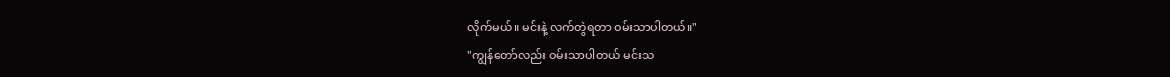လိုက်မယ်။ မင်းနဲ့ လက်တွဲရတာ ဝမ်းသာပါတယ်။"
"ကျွန်တော်လည်း ဝမ်းသာပါတယ် မင်းသ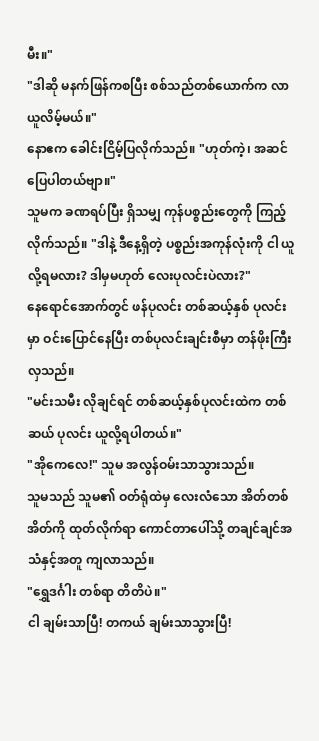မီး။"
"ဒါဆို မနက်ဖြန်ကစပြီး စစ်သည်တစ်ယောက်က လာယူလိမ့်မယ်။"
နောဧက ခေါင်းငြိမ့်ပြလိုက်သည်။ "ဟုတ်ကဲ့၊ အဆင်ပြေပါတယ်ဗျာ။"
သူမက ခဏရပ်ပြီး ရှိသမျှ ကုန်ပစ္စည်းတွေကို ကြည့်လိုက်သည်။ "ဒါနဲ့ ဒီနေ့ရှိတဲ့ ပစ္စည်းအကုန်လုံးကို ငါ ယူလို့ရမလား? ဒါမှမဟုတ် လေးပုလင်းပဲလား?"
နေရောင်အောက်တွင် ဖန်ပုလင်း တစ်ဆယ့်နှစ် ပုလင်းမှာ ဝင်းပြောင်နေပြီး တစ်ပုလင်းချင်းစီမှာ တန်ဖိုးကြီးလှသည်။
"မင်းသမီး လိုချင်ရင် တစ်ဆယ့်နှစ်ပုလင်းထဲက တစ်ဆယ် ပုလင်း ယူလို့ရပါတယ်။"
"အိုကေလေ!" သူမ အလွန်ဝမ်းသာသွားသည်။
သူမသည် သူမ၏ ဝတ်ရုံထဲမှ လေးလံသော အိတ်တစ်အိတ်ကို ထုတ်လိုက်ရာ ကောင်တာပေါ်သို့ တချင်ချင်အသံနှင့်အတူ ကျလာသည်။
"ရွှေဒင်္ဂါး တစ်ရာ တိတိပဲ။"
ငါ ချမ်းသာပြီ! တကယ် ချမ်းသာသွားပြီ!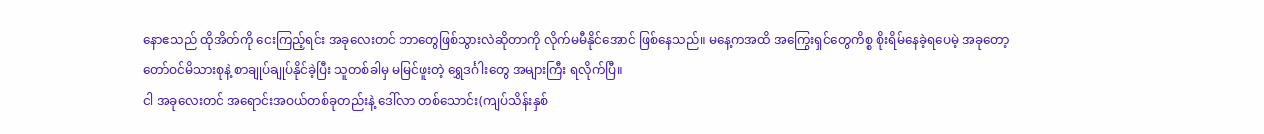နောဧသည် ထိုအိတ်ကို ငေးကြည့်ရင်း အခုလေးတင် ဘာတွေဖြစ်သွားလဲဆိုတာကို လိုက်မမီနိုင်အောင် ဖြစ်နေသည်။ မနေ့ကအထိ အကြွေးရှင်တွေကိစ္စ စိုးရိမ်နေခဲ့ရပေမဲ့ အခုတော့ တော်ဝင်မိသားစုနဲ့ စာချုပ်ချုပ်နိုင်ခဲ့ပြီး သူတစ်ခါမှ မမြင်ဖူးတဲ့ ရွှေဒင်္ဂါးတွေ အများကြီး ရလိုက်ပြီ။
ငါ အခုလေးတင် အရောင်းအဝယ်တစ်ခုတည်းနဲ့ ဒေါ်လာ တစ်သောင်း(ကျပ်သိန်းနှစ်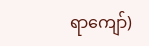ရာကျော်)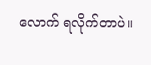လောက် ရလိုက်တာပဲ။